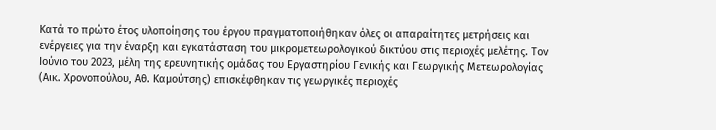Κατά το πρώτο έτος υλοποίησης του έργου πραγματοποιήθηκαν όλες οι απαραίτητες μετρήσεις και ενέργειες για την έναρξη και εγκατάσταση του μικρομετεωρολογικού δικτύου στις περιοχές μελέτης. Τον Ιούνιο του 2023, μέλη της ερευνητικής ομάδας του Εργαστηρίου Γενικής και Γεωργικής Μετεωρολογίας (Αικ. Χρονοπούλου, Αθ. Καμούτσης) επισκέφθηκαν τις γεωργικές περιοχές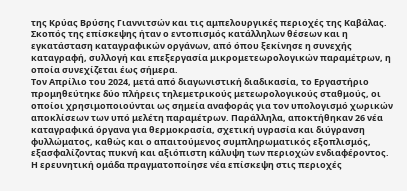της Κρύας Βρύσης Γιαννιτσών και τις αμπελουργικές περιοχές της Καβάλας. Σκοπός της επίσκεψης ήταν ο εντοπισμός κατάλληλων θέσεων και η εγκατάσταση καταγραφικών οργάνων, από όπου ξεκίνησε η συνεχής καταγραφή, συλλογή και επεξεργασία μικρομετεωρολογικών παραμέτρων, η οποία συνεχίζεται έως σήμερα.
Τον Απρίλιο του 2024, μετά από διαγωνιστική διαδικασία, το Εργαστήριο προμηθεύτηκε δύο πλήρεις τηλεμετρικούς μετεωρολογικούς σταθμούς, οι οποίοι χρησιμοποιούνται ως σημεία αναφοράς για τον υπολογισμό χωρικών αποκλίσεων των υπό μελέτη παραμέτρων. Παράλληλα, αποκτήθηκαν 26 νέα καταγραφικά όργανα για θερμοκρασία, σχετική υγρασία και διύγρανση φυλλώματος, καθώς και ο απαιτούμενος συμπληρωματικός εξοπλισμός, εξασφαλίζοντας πυκνή και αξιόπιστη κάλυψη των περιοχών ενδιαφέροντος.
Η ερευνητική ομάδα πραγματοποίησε νέα επίσκεψη στις περιοχές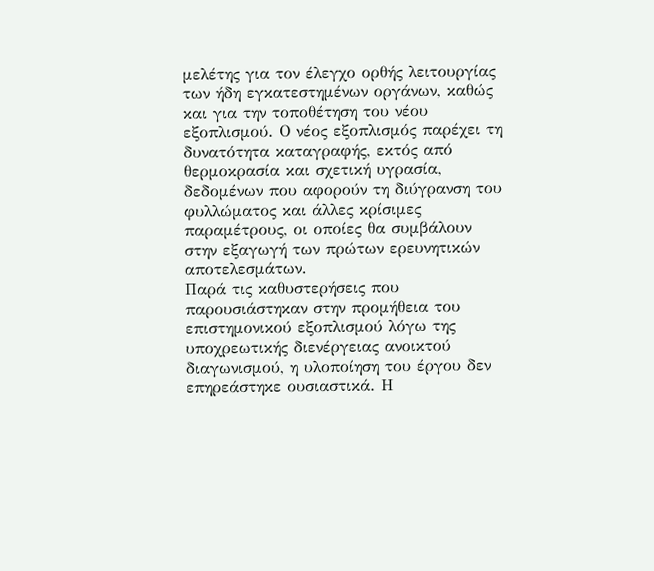μελέτης για τον έλεγχο ορθής λειτουργίας των ήδη εγκατεστημένων οργάνων, καθώς και για την τοποθέτηση του νέου εξοπλισμού. Ο νέος εξοπλισμός παρέχει τη δυνατότητα καταγραφής, εκτός από θερμοκρασία και σχετική υγρασία, δεδομένων που αφορούν τη διύγρανση του φυλλώματος και άλλες κρίσιμες παραμέτρους, οι οποίες θα συμβάλουν στην εξαγωγή των πρώτων ερευνητικών αποτελεσμάτων.
Παρά τις καθυστερήσεις που παρουσιάστηκαν στην προμήθεια του επιστημονικού εξοπλισμού λόγω της υποχρεωτικής διενέργειας ανοικτού διαγωνισμού, η υλοποίηση του έργου δεν επηρεάστηκε ουσιαστικά. Η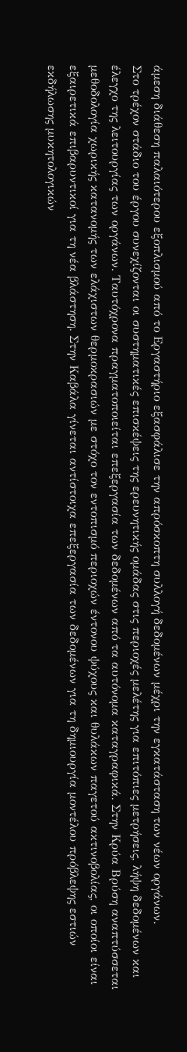άμεση διάθεση παλαιότερου εξοπλισμού από το Εργαστήριο εξασφάλισε την απρόσκοπτη συλλογή δεδομένων μέχρι την εγκατάσταση των νέων οργάνων.
Στο τρέχον στάδιο του έργου συνεχίζονται οι συστηματικές επισκέψεις της ερευνητικής ομάδας στις περιοχές μελέτης για επιτόπιες μετρήσεις, λήψη δεδομένων και έλεγχο της λειτουργίας των οργάνων. Ταυτόχρονα πραγματοποιείται επεξεργασία των δεδομένων από τα αυτόνομα καταγραφικά. Στην Κρύα Βρύση αναπτύσσεται μεθοδολογία χωρικής κατανομής των ελάχιστων θερμοκρασιών με στόχο τον εντοπισμό περιοχών έντονου ψύχους και θυλάκων παγετού ακτινοβολίας, οι οποίοι είναι εξαιρετικά επιβαρυντικοί για τη νέα βλάστηση. Στην Καβάλα γίνεται αντίστοιχα επεξεργασία των δεδομένων για τη δημιουργία μοντέλου πρόβλεψης εστιών εκδήλωσης μυκητολογικών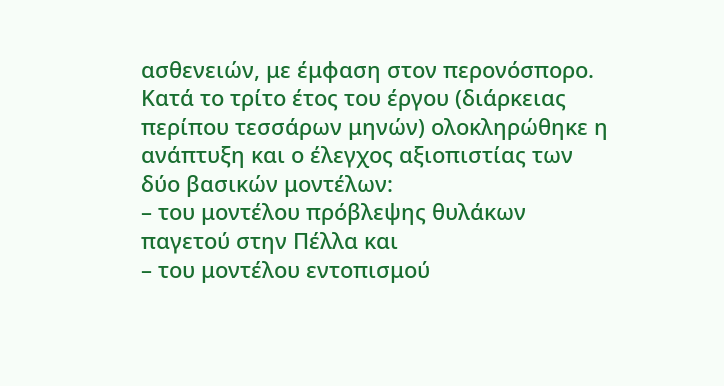ασθενειών, με έμφαση στον περονόσπορο.
Κατά το τρίτο έτος του έργου (διάρκειας περίπου τεσσάρων μηνών) ολοκληρώθηκε η ανάπτυξη και ο έλεγχος αξιοπιστίας των δύο βασικών μοντέλων:
– του μοντέλου πρόβλεψης θυλάκων παγετού στην Πέλλα και
– του μοντέλου εντοπισμού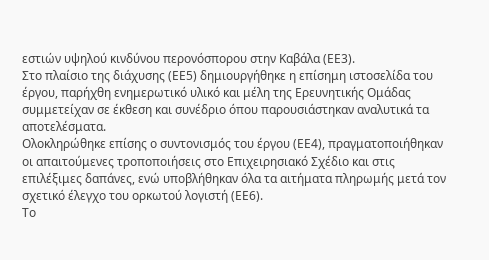εστιών υψηλού κινδύνου περονόσπορου στην Καβάλα (ΕΕ3).
Στο πλαίσιο της διάχυσης (ΕΕ5) δημιουργήθηκε η επίσημη ιστοσελίδα του έργου, παρήχθη ενημερωτικό υλικό και μέλη της Ερευνητικής Ομάδας συμμετείχαν σε έκθεση και συνέδριο όπου παρουσιάστηκαν αναλυτικά τα αποτελέσματα.
Ολοκληρώθηκε επίσης ο συντονισμός του έργου (ΕΕ4), πραγματοποιήθηκαν οι απαιτούμενες τροποποιήσεις στο Επιχειρησιακό Σχέδιο και στις επιλέξιμες δαπάνες, ενώ υποβλήθηκαν όλα τα αιτήματα πληρωμής μετά τον σχετικό έλεγχο του ορκωτού λογιστή (ΕΕ6).
Το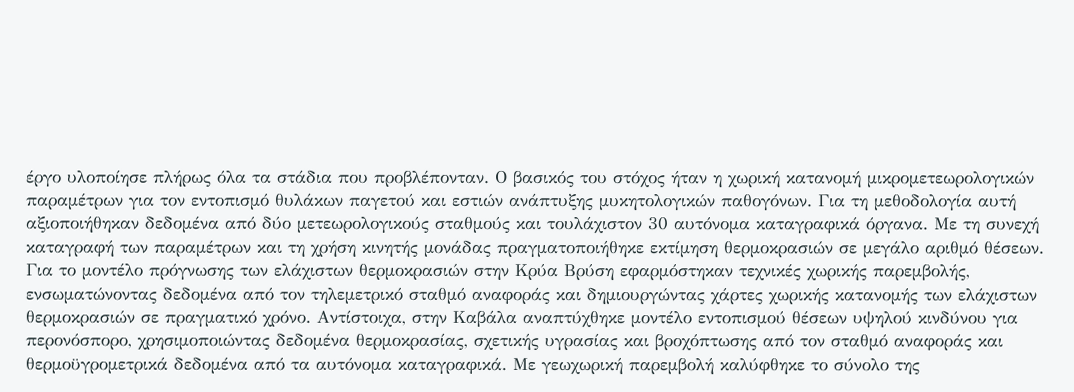έργο υλοποίησε πλήρως όλα τα στάδια που προβλέπονταν. Ο βασικός του στόχος ήταν η χωρική κατανομή μικρομετεωρολογικών παραμέτρων για τον εντοπισμό θυλάκων παγετού και εστιών ανάπτυξης μυκητολογικών παθογόνων. Για τη μεθοδολογία αυτή αξιοποιήθηκαν δεδομένα από δύο μετεωρολογικούς σταθμούς και τουλάχιστον 30 αυτόνομα καταγραφικά όργανα. Με τη συνεχή καταγραφή των παραμέτρων και τη χρήση κινητής μονάδας πραγματοποιήθηκε εκτίμηση θερμοκρασιών σε μεγάλο αριθμό θέσεων.
Για το μοντέλο πρόγνωσης των ελάχιστων θερμοκρασιών στην Κρύα Βρύση εφαρμόστηκαν τεχνικές χωρικής παρεμβολής, ενσωματώνοντας δεδομένα από τον τηλεμετρικό σταθμό αναφοράς και δημιουργώντας χάρτες χωρικής κατανομής των ελάχιστων θερμοκρασιών σε πραγματικό χρόνο. Αντίστοιχα, στην Καβάλα αναπτύχθηκε μοντέλο εντοπισμού θέσεων υψηλού κινδύνου για περονόσπορο, χρησιμοποιώντας δεδομένα θερμοκρασίας, σχετικής υγρασίας και βροχόπτωσης από τον σταθμό αναφοράς και θερμοϋγρομετρικά δεδομένα από τα αυτόνομα καταγραφικά. Με γεωχωρική παρεμβολή καλύφθηκε το σύνολο της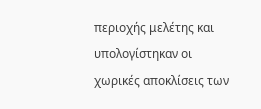περιοχής μελέτης και υπολογίστηκαν οι χωρικές αποκλίσεις των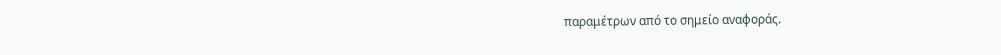παραμέτρων από το σημείο αναφοράς.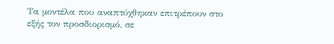Τα μοντέλα που αναπτύχθηκαν επιτρέπουν στο εξής τον προσδιορισμό, σε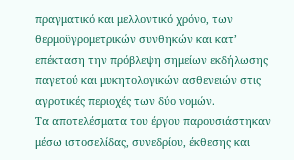πραγματικό και μελλοντικό χρόνο, των θερμοϋγρομετρικών συνθηκών και κατ’ επέκταση την πρόβλεψη σημείων εκδήλωσης παγετού και μυκητολογικών ασθενειών στις αγροτικές περιοχές των δύο νομών.
Τα αποτελέσματα του έργου παρουσιάστηκαν μέσω ιστοσελίδας, συνεδρίου, έκθεσης και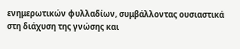ενημερωτικών φυλλαδίων, συμβάλλοντας ουσιαστικά στη διάχυση της γνώσης και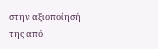στην αξιοποίησή της από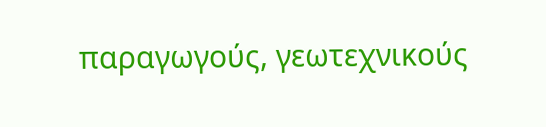παραγωγούς, γεωτεχνικούς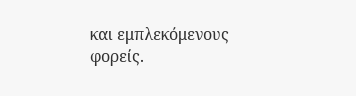και εμπλεκόμενους φορείς.